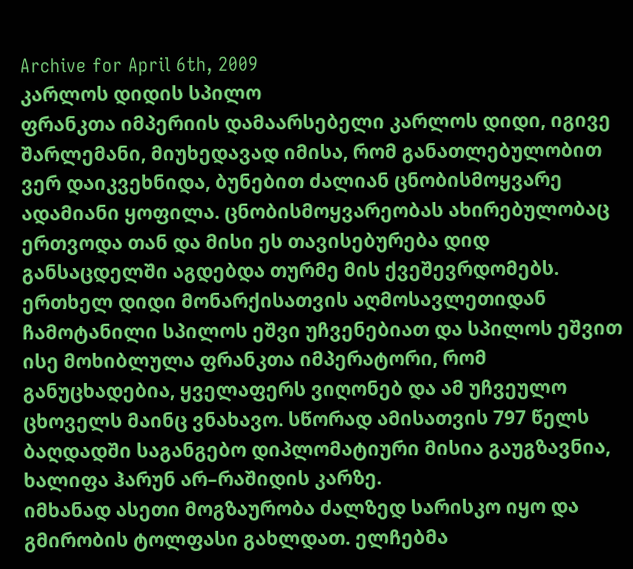Archive for April 6th, 2009
კარლოს დიდის სპილო
ფრანკთა იმპერიის დამაარსებელი კარლოს დიდი, იგივე შარლემანი, მიუხედავად იმისა, რომ განათლებულობით ვერ დაიკვეხნიდა, ბუნებით ძალიან ცნობისმოყვარე ადამიანი ყოფილა. ცნობისმოყვარეობას ახირებულობაც ერთვოდა თან და მისი ეს თავისებურება დიდ განსაცდელში აგდებდა თურმე მის ქვეშევრდომებს.
ერთხელ დიდი მონარქისათვის აღმოსავლეთიდან ჩამოტანილი სპილოს ეშვი უჩვენებიათ და სპილოს ეშვით ისე მოხიბლულა ფრანკთა იმპერატორი, რომ განუცხადებია, ყველაფერს ვიღონებ და ამ უჩვეულო ცხოველს მაინც ვნახავო. სწორად ამისათვის 797 წელს ბაღდადში საგანგებო დიპლომატიური მისია გაუგზავნია, ხალიფა ჰარუნ არ–რაშიდის კარზე.
იმხანად ასეთი მოგზაურობა ძალზედ სარისკო იყო და გმირობის ტოლფასი გახლდათ. ელჩებმა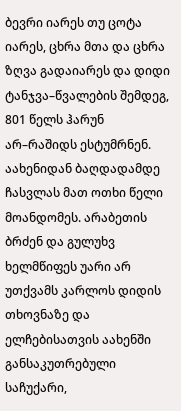ბევრი იარეს თუ ცოტა იარეს, ცხრა მთა და ცხრა ზღვა გადაიარეს და დიდი ტანჯვა–წვალების შემდეგ, 801 წელს ჰარუნ არ–რაშიდს ესტუმრნენ. აახენიდან ბაღდადამდე ჩასვლას მათ ოთხი წელი მოანდომეს. არაბეთის ბრძენ და გულუხვ ხელმწიფეს უარი არ უთქვამს კარლოს დიდის თხოვნაზე და ელჩებისათვის აახენში განსაკუთრებული საჩუქარი,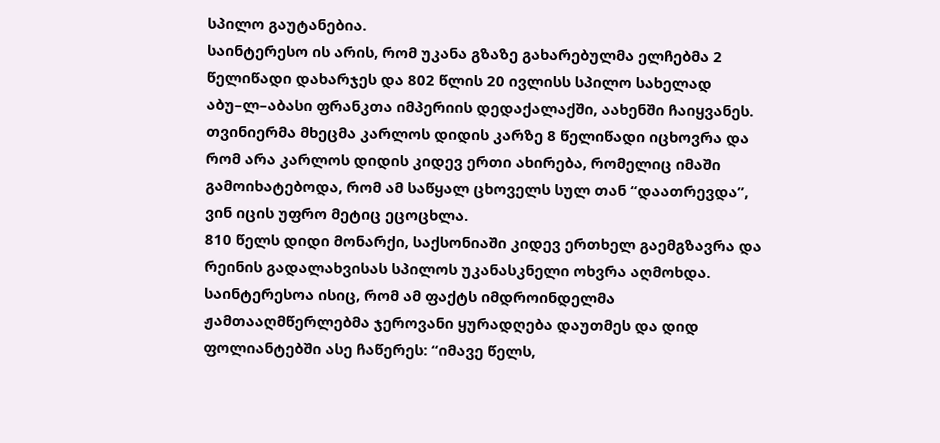სპილო გაუტანებია.
საინტერესო ის არის, რომ უკანა გზაზე გახარებულმა ელჩებმა 2 წელიწადი დახარჯეს და 802 წლის 20 ივლისს სპილო სახელად აბუ–ლ–აბასი ფრანკთა იმპერიის დედაქალაქში, აახენში ჩაიყვანეს. თვინიერმა მხეცმა კარლოს დიდის კარზე 8 წელიწადი იცხოვრა და რომ არა კარლოს დიდის კიდევ ერთი ახირება, რომელიც იმაში გამოიხატებოდა, რომ ამ საწყალ ცხოველს სულ თან “დაათრევდა”, ვინ იცის უფრო მეტიც ეცოცხლა.
810 წელს დიდი მონარქი, საქსონიაში კიდევ ერთხელ გაემგზავრა და რეინის გადალახვისას სპილოს უკანასკნელი ოხვრა აღმოხდა. საინტერესოა ისიც, რომ ამ ფაქტს იმდროინდელმა ჟამთააღმწერლებმა ჯეროვანი ყურადღება დაუთმეს და დიდ ფოლიანტებში ასე ჩაწერეს: “იმავე წელს,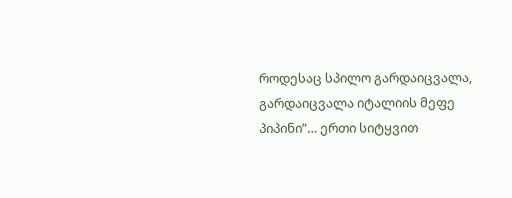როდესაც სპილო გარდაიცვალა, გარდაიცვალა იტალიის მეფე პიპინი”… ერთი სიტყვით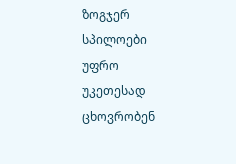ზოგჯერ სპილოები უფრო უკეთესად ცხოვრობენ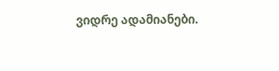ვიდრე ადამიანები.